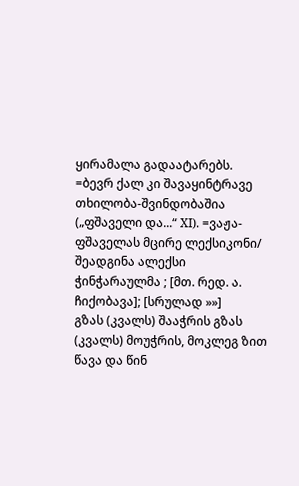ყირამალა გადაატარებს. =ბევრ ქალ კი შავაყინტრავე თხილობა-შვინდობაშია („ფშაველი და...“ XI). =ვაჟა-ფშაველას მცირე ლექსიკონი/ შეადგინა ალექსი ჭინჭარაულმა ; [მთ. რედ. ა. ჩიქობავა]; [სრულად »»]
გზას (კვალს) შააჭრის გზას (კვალს) მოუჭრის, მოკლეგ ზით წავა და წინ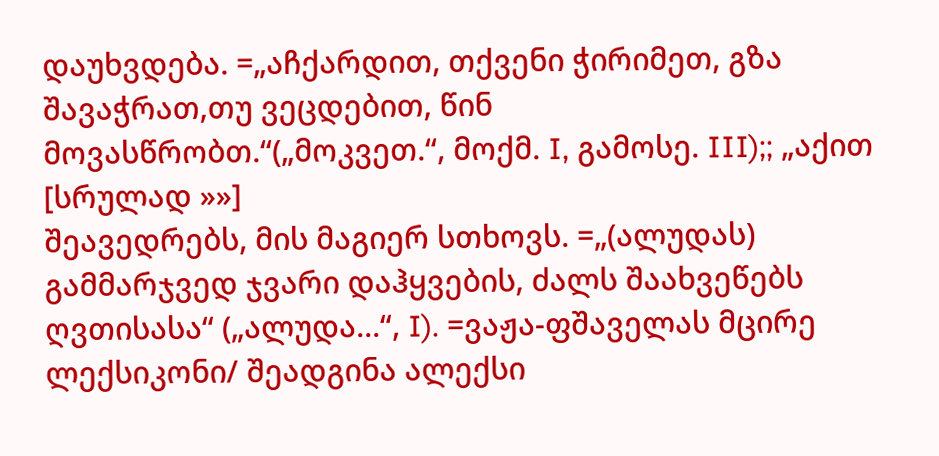დაუხვდება. =„აჩქარდით, თქვენი ჭირიმეთ, გზა შავაჭრათ,თუ ვეცდებით, წინ მოვასწრობთ.“(„მოკვეთ.“, მოქმ. I, გამოსე. III);; „აქით [სრულად »»]
შეავედრებს, მის მაგიერ სთხოვს. =„(ალუდას) გამმარჯვედ ჯვარი დაჰყვების, ძალს შაახვეწებს ღვთისასა“ („ალუდა...“, I). =ვაჟა-ფშაველას მცირე ლექსიკონი/ შეადგინა ალექსი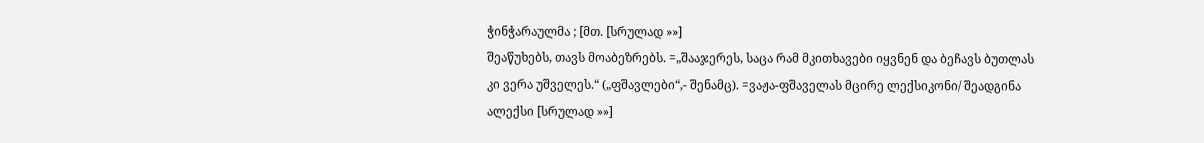ჭინჭარაულმა ; [მთ. [სრულად »»]
შეაწუხებს, თავს მოაბეზრებს. =„შააჯერეს, საცა რამ მკითხავები იყვნენ და ბეჩავს ბუთლას კი ვერა უშველეს.“ („ფშავლები“,- შენამც). =ვაჟა-ფშაველას მცირე ლექსიკონი/ შეადგინა ალექსი [სრულად »»]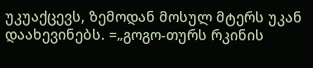უკუაქცევს, ზემოდან მოსულ მტერს უკან დაახევინებს. =„გოგო-თურს რკინის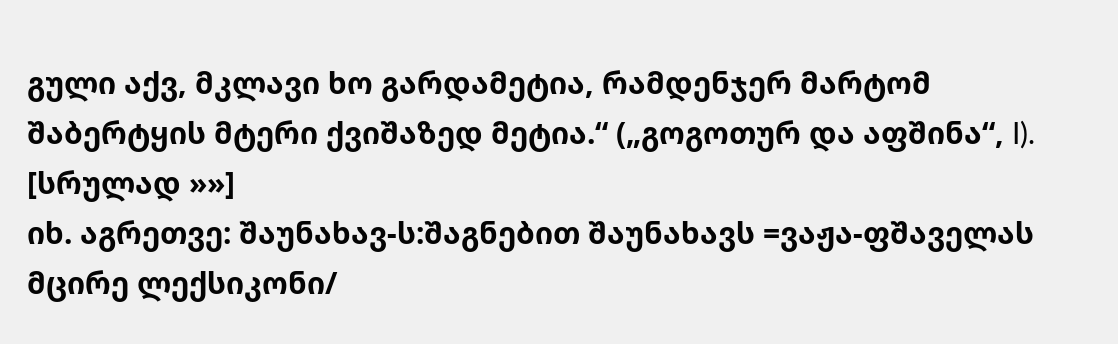გული აქვ, მკლავი ხო გარდამეტია, რამდენჯერ მარტომ შაბერტყის მტერი ქვიშაზედ მეტია.“ („გოგოთურ და აფშინა“, I). [სრულად »»]
იხ. აგრეთვე: შაუნახავ-ს:შაგნებით შაუნახავს =ვაჟა-ფშაველას მცირე ლექსიკონი/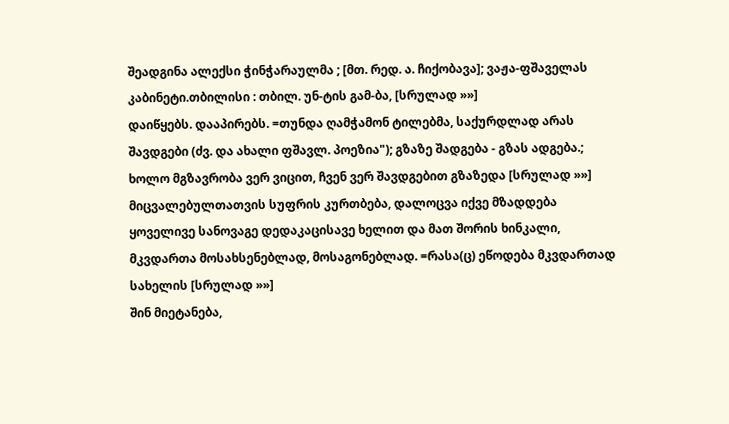შეადგინა ალექსი ჭინჭარაულმა ; [მთ. რედ. ა. ჩიქობავა]; ვაჟა-ფშაველას კაბინეტი.თბილისი : თბილ. უნ-ტის გამ-ბა, [სრულად »»]
დაიწყებს. დააპირებს. =თუნდა ღამჭამონ ტილებმა, საქურდლად არას შავდგები (ძვ. და ახალი ფშავლ. პოეზია"); გზაზე შადგება - გზას ადგება.; ხოლო მგზავრობა ვერ ვიცით, ჩვენ ვერ შავდგებით გზაზედა [სრულად »»]
მიცვალებულთათვის სუფრის კურთბება, დალოცვა იქვე მზადდება ყოველივე სანოვაგე დედაკაცისავე ხელით და მათ შორის ხინკალი, მკვდართა მოსახსენებლად, მოსაგონებლად. =რასა(ც) ეწოდება მკვდართად სახელის [სრულად »»]
შინ მიეტანება,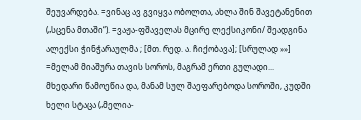შეუვარდება. =ვინაც ავ გვიყვა ობოლთა, ახლა შინ შავეტანენით („სცენა მთაში“). =ვაჟა-ფშაველას მცირე ლექსიკონი/ შეადგინა ალექსი ჭინჭარაულმა ; [მთ. რედ. ა. ჩიქობავა]; [სრულად »»]
=მელამ მიაშურა თავის სოროს, მაგრამ ერთი გულადი... მხედარი წამოეწია და, მანამ სულ შაეფარებოდა სოროში, კუდში ხელი სტაცა („მელია-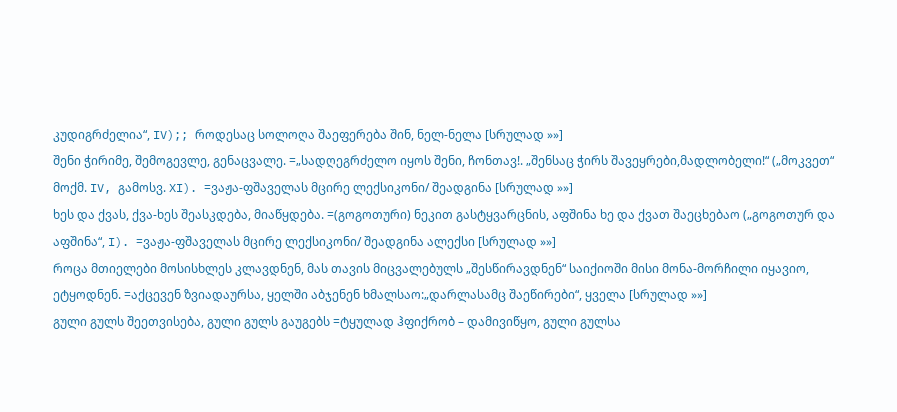კუდიგრძელია“, IV);; როდესაც სოლოღა შაეფერება შინ, ნელ-ნელა [სრულად »»]
შენი ჭირიმე, შემოგევლე, გენაცვალე. =„სადღეგრძელო იყოს შენი, ჩონთავ!. „შენსაც ჭირს შავეყრები,მადლობელი!“ („მოკვეთ“ მოქმ. IV, გამოსვ. XI). =ვაჟა-ფშაველას მცირე ლექსიკონი/ შეადგინა [სრულად »»]
ხეს და ქვას, ქვა-ხეს შეასკდება, მიაწყდება. =(გოგოთური) ნეკით გასტყვარცნის, აფშინა ხე და ქვათ შაეცხებაო („გოგოთურ და აფშინა“, I). =ვაჟა-ფშაველას მცირე ლექსიკონი/ შეადგინა ალექსი [სრულად »»]
როცა მთიელები მოსისხლეს კლავდნენ, მას თავის მიცვალებულს „შესწირავდნენ“ საიქიოში მისი მონა-მორჩილი იყავიო, ეტყოდნენ. =აქცევენ ზვიადაურსა, ყელში აბჯენენ ხმალსაო:„დარლასამც შაეწირები“, ყველა [სრულად »»]
გული გულს შეეთვისება, გული გულს გაუგებს =ტყულად ჰფიქრობ – დამივიწყო, გული გულსა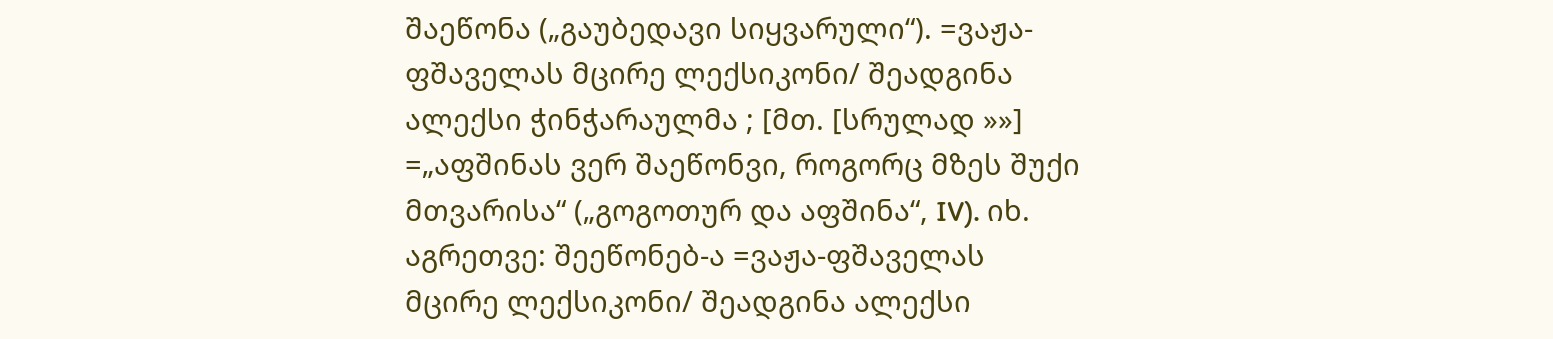შაეწონა („გაუბედავი სიყვარული“). =ვაჟა-ფშაველას მცირე ლექსიკონი/ შეადგინა ალექსი ჭინჭარაულმა ; [მთ. [სრულად »»]
=„აფშინას ვერ შაეწონვი, როგორც მზეს შუქი მთვარისა“ („გოგოთურ და აფშინა“, IV). იხ. აგრეთვე: შეეწონებ-ა =ვაჟა-ფშაველას მცირე ლექსიკონი/ შეადგინა ალექსი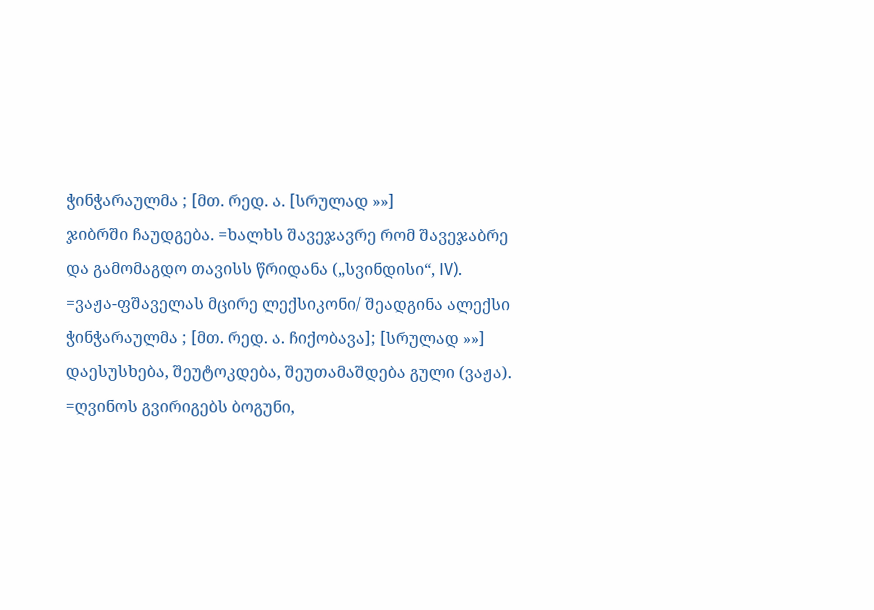ჭინჭარაულმა ; [მთ. რედ. ა. [სრულად »»]
ჯიბრში ჩაუდგება. =ხალხს შავეჯავრე რომ შავეჯაბრე და გამომაგდო თავისს წრიდანა („სვინდისი“, IV). =ვაჟა-ფშაველას მცირე ლექსიკონი/ შეადგინა ალექსი ჭინჭარაულმა ; [მთ. რედ. ა. ჩიქობავა]; [სრულად »»]
დაესუსხება, შეუტოკდება, შეუთამაშდება გული (ვაჟა). =ღვინოს გვირიგებს ბოგუნი,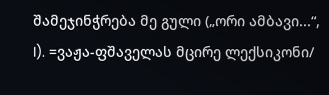შამეჯინჭრება მე გული („ორი ამბავი...“, I). =ვაჟა-ფშაველას მცირე ლექსიკონი/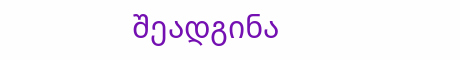შეადგინა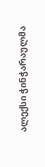ალექსი ჭინჭარაულმა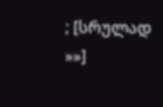; [სრულად »»]